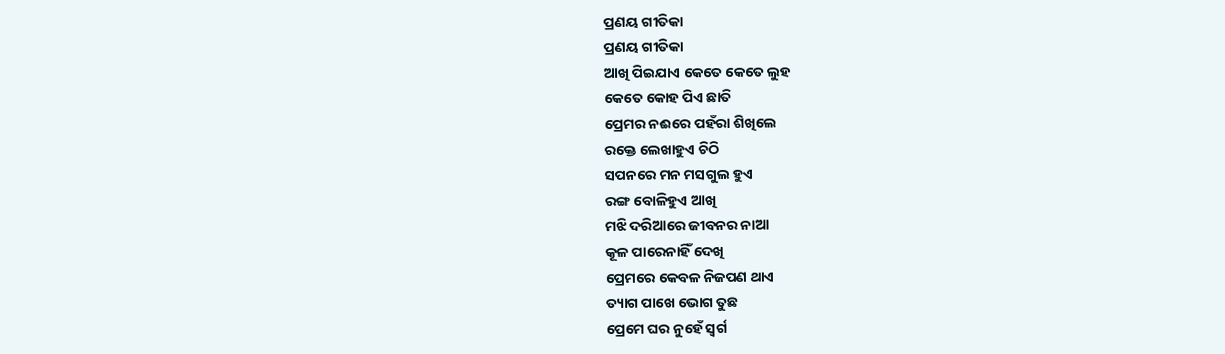ପ୍ରଣୟ ଗୀତିକା
ପ୍ରଣୟ ଗୀତିକା
ଆଖି ପିଇଯାଏ କେତେ କେତେ ଲୁହ
କେତେ କୋହ ପିଏ ଛାତି
ପ୍ରେମର ନଈରେ ପହଁରା ଶିଖିଲେ
ରକ୍ତେ ଲେଖାହୁଏ ଚିଠି
ସପନରେ ମନ ମସଗୁଲ ହୁଏ
ରଙ୍ଗ ବୋଳିହୁଏ ଆଖି
ମଝି ଦରିଆରେ ଜୀବନର ନାଆ
କୂଳ ପାରେନାହିଁ ଦେଖି
ପ୍ରେମରେ କେବଳ ନିଜପଣ ଥାଏ
ତ୍ୟାଗ ପାଖେ ଭୋଗ ତୁଛ
ପ୍ରେମେ ଘର ନୁହେଁ ସ୍ୱର୍ଗ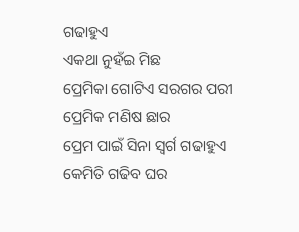ଗଢାହୁଏ
ଏକଥା ନୁହଁଇ ମିଛ
ପ୍ରେମିକା ଗୋଟିଏ ସରଗର ପରୀ
ପ୍ରେମିକ ମଣିଷ ଛାର
ପ୍ରେମ ପାଇଁ ସିନା ସ୍ୱର୍ଗ ଗଢାହୁଏ
କେମିତି ଗଢିବ ଘର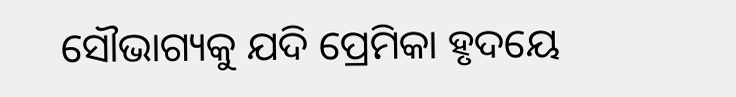ସୌଭାଗ୍ୟକୁ ଯଦି ପ୍ରେମିକା ହୃଦୟେ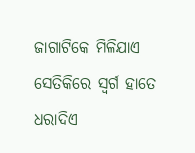ଜାଗାଟିକେ ମିଳିଯାଏ
ସେତିକିରେ ସ୍ୱର୍ଗ ହାତେ ଧରାଦିଏ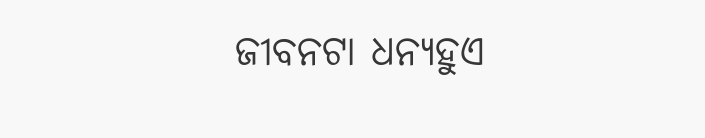ଜୀବନଟା ଧନ୍ୟହୁଏ